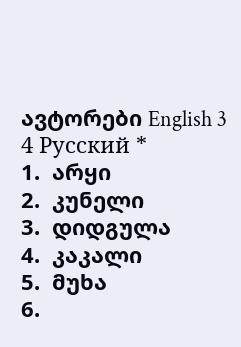ავტორები English 3 4 Русский *
1.  არყი
2.  კუნელი
3.  დიდგულა
4.  კაკალი
5.  მუხა
6.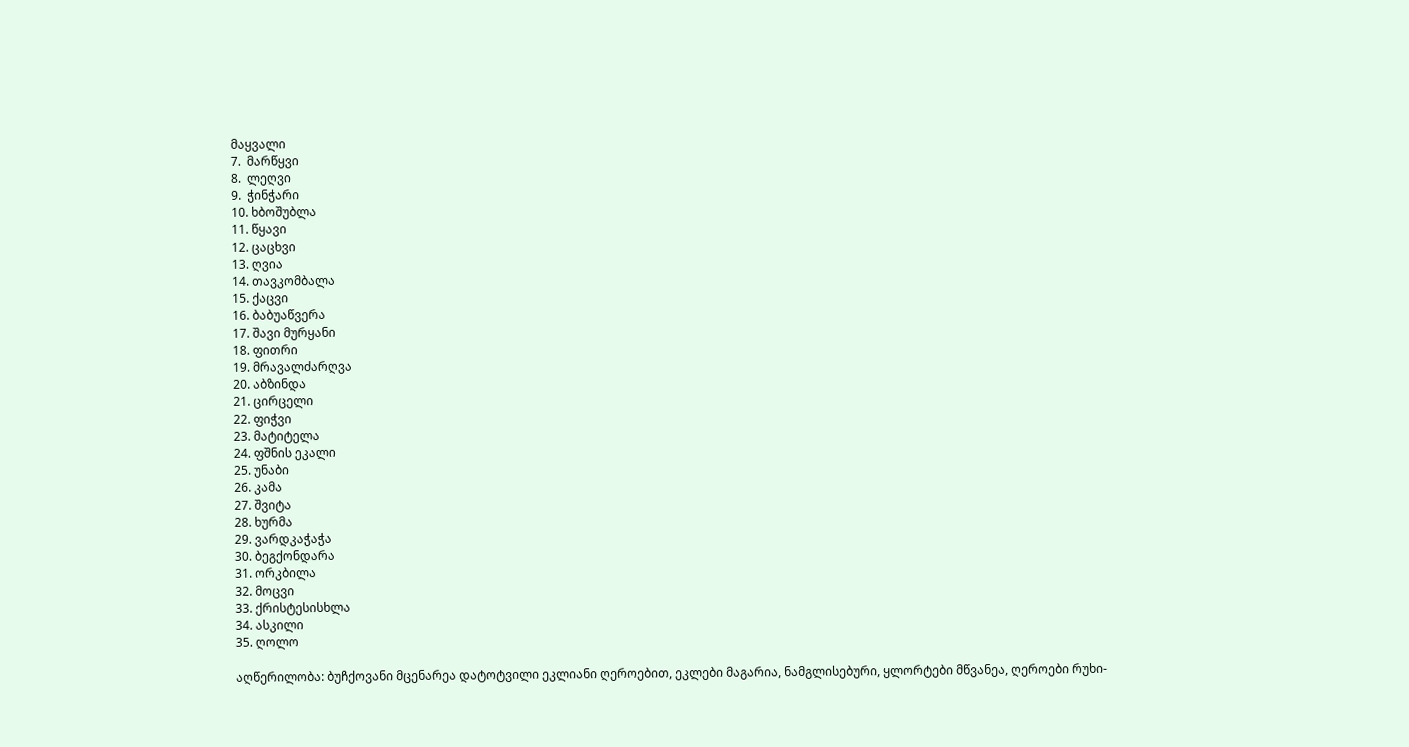მაყვალი
7.  მარწყვი
8.  ლეღვი
9.  ჭინჭარი
10. ხბოშუბლა
11. წყავი
12. ცაცხვი
13. ღვია
14. თავკომბალა
15. ქაცვი
16. ბაბუაწვერა
17. შავი მურყანი
18. ფითრი
19. მრავალძარღვა
20. აბზინდა
21. ცირცელი
22. ფიჭვი
23. მატიტელა
24. ფშნის ეკალი
25. უნაბი
26. კამა
27. შვიტა
28. ხურმა
29. ვარდკაჭაჭა
30. ბეგქონდარა
31. ორკბილა
32. მოცვი
33. ქრისტესისხლა
34. ასკილი
35. ღოლო

აღწერილობა: ბუჩქოვანი მცენარეა დატოტვილი ეკლიანი ღეროებით, ეკლები მაგარია, ნამგლისებური, ყლორტები მწვანეა, ღეროები რუხი-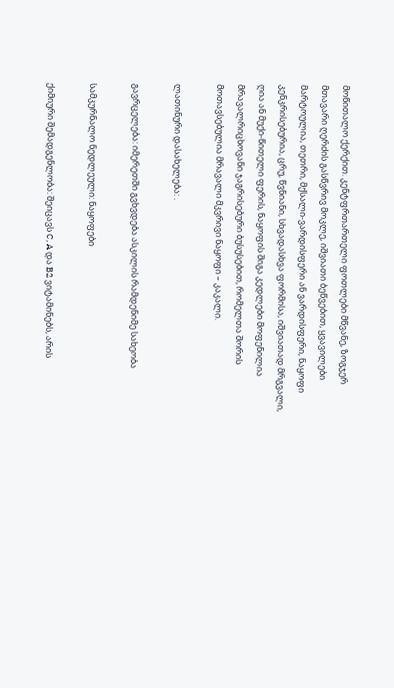მოწითალო ქერქით. კენტფრთართელი ფოთლები მწვანე, ზოგჯერ მთავარი ღერძის გასწვრივ მოკლე, იშვიათი ბეწვებით, ყვავილები მარტოულია, თეთრი, მქსალი-ვარდისფერი ან ვარდისფერი, ნაყოფი კენკრისებურია, ცრუ, წვნიანი, სხვადასხვა ფორმისა, იშვიათად მრგვალი, ღია ან მუქი-წითელი ფერის, ნაყოფის შიგა კედლები მოფენილია მრავალრიცხოვანი ჯაგრისებური ბუსუსებით, რომელთა შორის მოთავსებულია მრავალი მკვრივი ნაყოფი – კაკალი.

ლათინური დასახელება: .

გავრცელება: იმერეთში გვხვდება ასკილის რამდენიმე სახეობა

სამკურნალო ნედლეული: ნაყოფები

ქიმიური შემადგენლობა: შეიცავს C, A და B2 ვიტამინებს, არის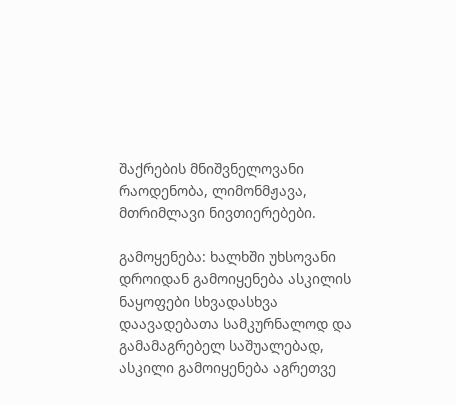შაქრების მნიშვნელოვანი რაოდენობა, ლიმონმჟავა, მთრიმლავი ნივთიერებები.

გამოყენება: ხალხში უხსოვანი დროიდან გამოიყენება ასკილის ნაყოფები სხვადასხვა დაავადებათა სამკურნალოდ და გამამაგრებელ საშუალებად, ასკილი გამოიყენება აგრეთვე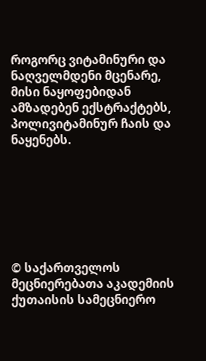როგორც ვიტამინური და ნაღველმდენი მცენარე, მისი ნაყოფებიდან ამზადებენ ექსტრაქტებს, პოლივიტამინურ ჩაის და ნაყენებს.







© საქართველოს მეცნიერებათა აკადემიის ქუთაისის სამეცნიერო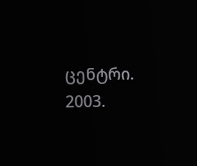ცენტრი. 2003.